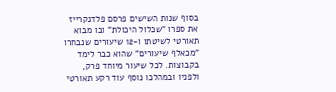בסוף שנות השישים פרסם פלדנקרייז את ספרו "שכלול היכולת" ובו מבוא תאורטי לשיטתו ו-12 שיעורים שנבחרו "מכאלף שיעורים" שהוא כבר לימד בקבוצות. לכל שיעור מיוחד פרק, ולפניו ובמהלכו נוסף עוד רקע תאורטי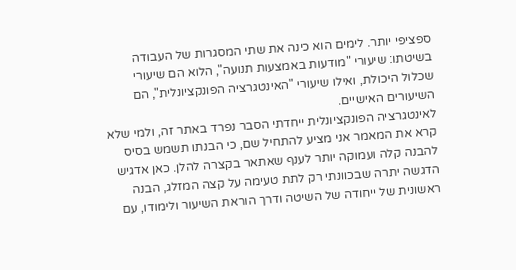ספציפי יותר. לימים הוא כינה את שתי המסגרות של העבודה בשיטתו: שיעורי "מודעות באמצעות תנועה", הלוא הם שיעורי שכלול היכולת, ואילו שיעורי "האינטגרציה הפונקציונלית", הם השיעורים האישיים.
לאינטגרציה הפונקציונלית ייחדתי הסבר נפרד באתר זה, ולמי שלא קרא את המאמר אני מציע להתחיל שם, כי הבנתו תשמש בסיס להבנה קלה ועמוקה יותר לענף שאתאר בקצרה להלן. כאן אדגיש הדגשה יתרה שבכוונתי רק לתת טעימה על קצה המזלג, הבנה ראשונית של ייחודה של השיטה ודרך הוראת השיעור ולימודו, עם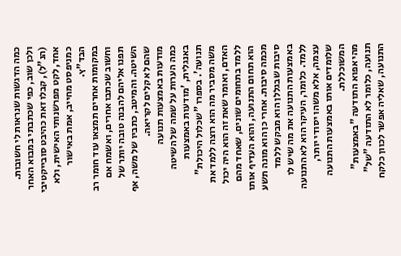כמה הדגשות שנראות לי חשובות. ולכן שוב, כפי שכתבתי במבוא האחר (הנ"ל), קבלו זאת כהיבט סובייקטיבי אחד, לקט מפרשנותי האישית, ולא כמניפסט מחייב, אמת באישור הבד"ץ.
במקומות אחרים תמצאו עוד חומר רב וחשוב שכתבו אחרים, ואשמח אם תפנו אליהם להבנה טובה יותר של השיטה. והמיטב, כתביו של משה, אף שהם לא קלים לקריאה.
מודעות באמצעות תנועה
כמה הערות על שמה של השיטה באנגלית, 'מודעות באמצעות תנועה'. בספרו "שכלול היכולת" משה מסביר מה הוא רוצה ללמד את האדם, ואומר שאת זה הוא היה יכול ללמד בתחומים שונים, שאחד מהם הוא תחום התנועה, והוא העדיף אותו מכמה סיבות. אחרי כן הוא מונה תשע סיבות שבגללן הוא מבקש ללמד באמצעות התנועה את מה שיש לו ללמד. כלומר, העיקר הוא לא התנועה עצמה, אלא משהו יסודי יותר, שלומדים אותו באמצעות התנועה המשוכללת.
מהי אפוא התודעה "באמצעות" תנועה, כלומר לא התודעה "של" התנועה, שאליה אפשר לכוון כלקח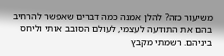משיעור כזה? להלן אמנה כמה דברים שאפשר להרחיב בהם את התודעה לעצמי, לעולם הסובב אותי וליחס ביניהם. רשמתי מקבץ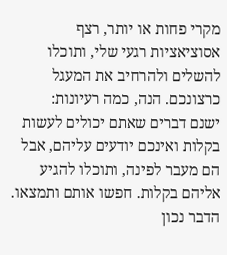מקרי פחות או יותר, רצף אסוציאציות רגעי שלי, ותוכלו להשלים ולהרחיב את המעגל כרצונכם. הנה, כמה רעיונות:
ישנם דברים שאתם יכולים לעשות בקלות ואינכם יודעים עליהם, אבל הם מעבר לפינה, ותוכלו להגיע אליהם בקלות. חפשו אותם ותמצאו. הדבר נכון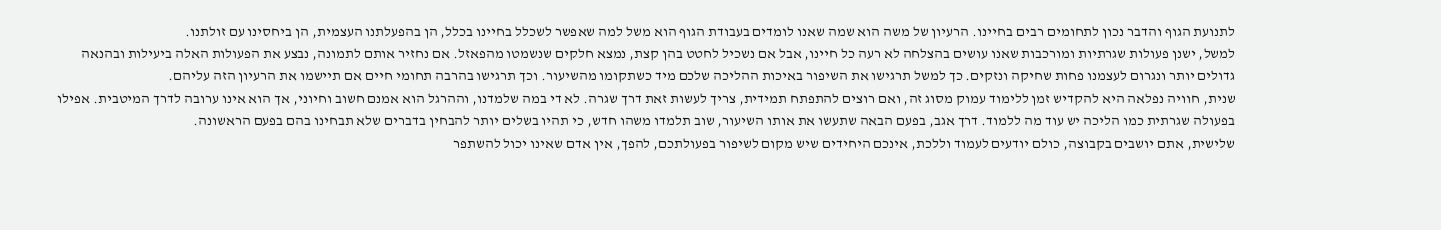לתנועת הגוף והדבר נכון לתחומים רבים בחיינו. הרעיון של משה הוא שמה שאנו לומדים בעבודת הגוף הוא משל למה שאפשר לשכלל בחיינו בכלל, הן בהפעלתנו העצמית, הן ביחסינו עם זולתנו.
למשל, ישנן פעולות שגרתיות ומורכבות שאנו עושים בהצלחה לא רעה כל חיינו, אבל אם נשכיל לחטט בהן קצת, נמצא חלקים שנשמטו מהפאזל. אם נחזיר אותם לתמונה, נבצע את הפעולות האלה ביעילות ובהנאה גדולים יותר ונגרום לעצמנו פחות שחיקה ונזקים. כך למשל תרגישו את השיפור באיכות ההליכה שלכם מיד כשתקומו מהשיעור. וכך תרגישו בהרבה תחומי חיים אם תיישמו את הרעיון הזה עליהם.
שנית, חוויה נפלאה היא להקדיש זמן ללימוד עמוק מסוג זה, ואם רוצים להתפתח תמידית, צריך לעשות זאת דרך שגרה. לא די במה שלמדנו, וההרגל הוא אמנם חשוב וחיוני, אך הוא אינו ערובה לדרך המיטבית. אפילו בפעולה שגרתית כמו הליכה יש עוד מה ללמוד. דרך אגב, בפעם הבאה שתעשו את אותו השיעור, שוב תלמדו משהו חדש, כי תהיו בשלים יותר להבחין בדברים שלא תבחינו בהם בפעם הראשונה.
שלישית, אתם יושבים בקבוצה, כולם יודעים לעמוד וללכת, אינכם היחידים שיש מקום לשיפור בפעולתכם, להפך, אין אדם שאינו יכול להשתפר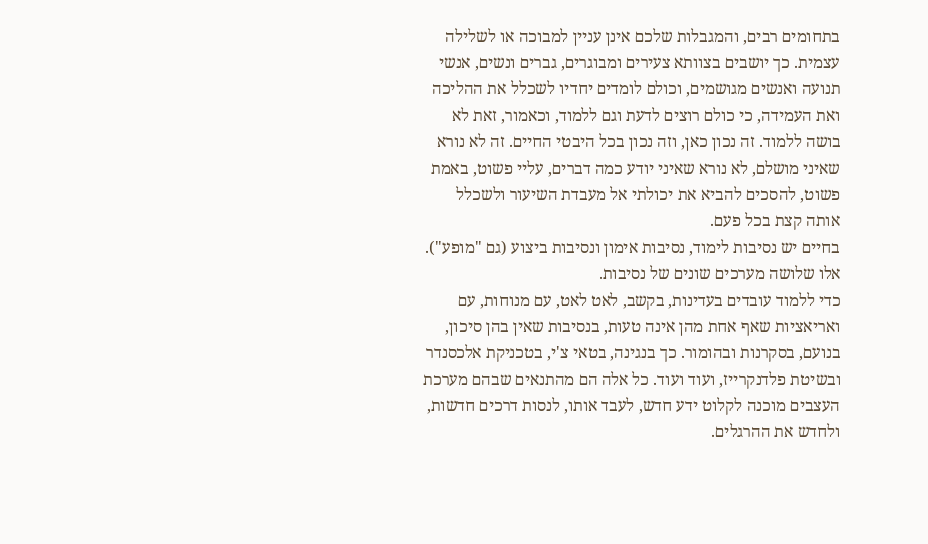בתחומים רבים, והמגבלות שלכם אינן עניין למבוכה או לשלילה עצמית. כך יושבים בצוותא צעירים ומבוגרים, גברים ונשים, אנשי תנועה ואנשים מגושמים, וכולם לומדים יחדיו לשכלל את ההליכה ואת העמידה, כי כולם רוצים לדעת וגם ללמוד, וכאמור, זאת לא בושה ללמוד. זה נכון כאן, וזה נכון בכל היבטי החיים. זה לא נורא שאיני מושלם, לא נורא שאיני יודע כמה דברים, עליי פשוט, באמת פשוט, להסכים להביא את יכולתי אל מעבדת השיעור ולשכלל אותה קצת בכל פעם.
בחיים יש נסיבות לימוד, נסיבות אימון ונסיבות ביצוע (גם "מופע"). אלו שלושה מערכים שונים של נסיבות.
כדי ללמוד עובדים בעדינות, בקשב, לאט לאט, עם מנוחות, עם ואריאציות שאף אחת מהן אינה טעות, בנסיבות שאין בהן סיכון, בנועם, בסקרנות ובהומור. כך בנגינה, בטאי צ'י, בטכניקת אלכסנדר ובשיטת פלדנקרייז, ועוד ועוד. כל אלה הם מהתנאים שבהם מערכת העצבים מוכנה לקלוט ידע חדש, לעבד אותו, לנסות דרכים חדשות, ולחדש את ההרגלים.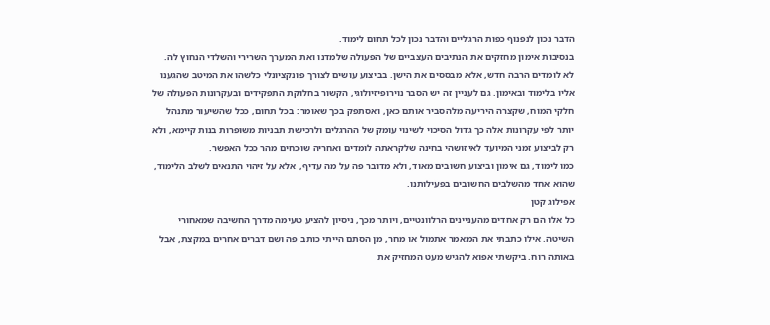הדבר נכון לנפנוף כפות הרגליים והדבר נכון לכל תחום לימוד.
בנסיבות אימון מחזקים את הנתיבים העצביים של הפעולה שלמדנו ואת המערך השרירי והשלדי הנחוץ לה. לא לומדים הרבה חדש, אלא מבססים את הישן. בביצוע עושים לצורך פונקציונלי כלשהו את המיטב שהגענו אליו בלימוד ובאימון. גם לעניין זה יש הסבר נוירופיזיולוגי, הקשור בחלוקת התפקידים ובעקרונות הפעולה של חלקי המוח, שקצרה היריעה מלהסביר אותם כאן, ואסתפק בכך שאומר: בכל תחום, ככל שהשיעור מתנהל יותר לפי עקרונות אלה כך גדול הסיכוי לשינוי עומק של ההרגלים ולרכישת תבניות משופרות בנות קיימא, ולא רק לביצוע זמני המיועד לאיזושהי בחינה שלקראתה לומדים ואחריה שוכחים מהר ככל האפשר.
כמו לימוד, גם אימון וביצוע חשובים מאוד, ולא מדובר פה על מה עדיף, אלא על זיהוי התנאים לשלב הלימוד, שהוא אחד מהשלבים החשובים בפעילותנו.
אפילוג קטן
כל אלו הם רק אחדים מהעניינים הרלוונטיים, ויותר מכך, ניסיון להציע טעימה מדרך החשיבה שמאחורי השיטה. אילו כתבתי את המאמר אתמול או מחר, מן הסתם הייתי כותב פה ושם דברים אחרים במקצת, אבל באותה רוח. ביקשתי אפוא להגיש מעט המחזיק את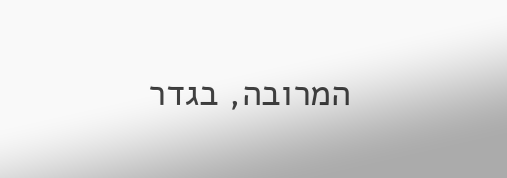המרובה, בגדר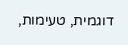דוגמית, טעימות,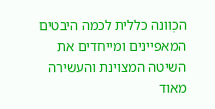הכְוונה כללית לכמה היבטים המאפיינים ומייחדים את השיטה המצוינת והעשירה מאוד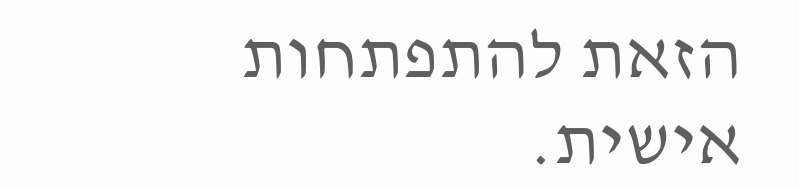הזאת להתפתחות אישית.